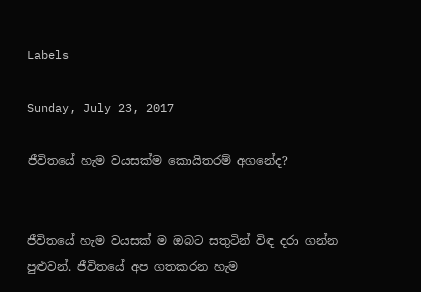Labels

Sunday, July 23, 2017

ජීවිතයේ හැම වයසක්‌ම කොයිතරම් අගනේද?


ජීවිතයේ හැම වයසක්‌ ම ඔබට සතුටින් විඳ දරා ගන්න පුළුවන්. ජීවිතයේ අප ගතකරන හැම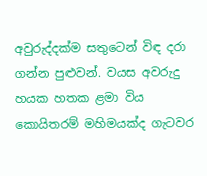අවුරුද්දක්‌ම සතුටෙන් විඳ දරා ගන්න පුළුවන්. වයස අවරුදු හයක හතක ළමා විය කොයිතරම් මහිමයක්‌ද ගැටවර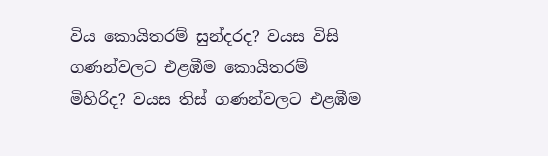විය කොයිතරම් සුන්දරද? වයස විසි ගණන්වලට එළඹීම කොයිතරම් මිහිරිද? වයස තිස්‌ ගණන්වලට එළඹීම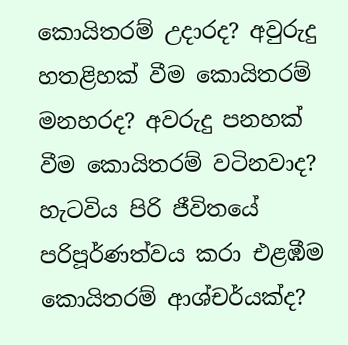කොයිතරම් උදාරද? අවුරුදු හතළිහක්‌ වීම කොයිතරම් මනහරද? අවරුදු පනහක්‌ වීම කොයිතරම් වටිනවාද? හැටවිය පිරි ජීවිතයේ පරිපූර්ණත්වය කරා එළඹීම කොයිතරම් ආශ්චර්යක්‌ද?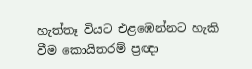හැත්තෑ වියට එළඹෙන්නට හැකි වීම කොයිතරම් ප්‍රඥා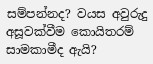සම්පන්නද? වයස අවුරුදු අසූවක්‌වීම කොයිතරම් සාමකාමීද ඇයි?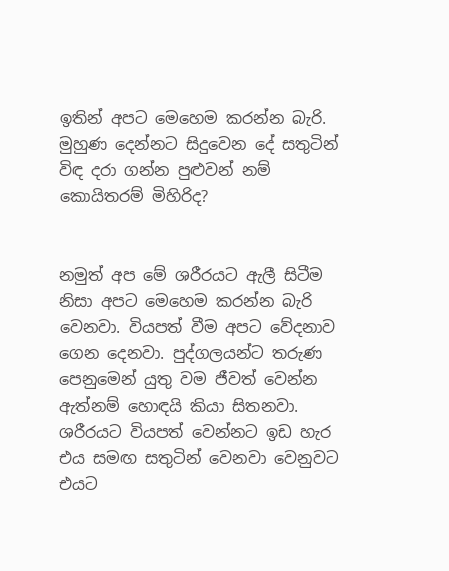ඉතින් අපට මෙහෙම කරන්න බැරි. මුහුණ දෙන්නට සිදුවෙන දේ සතුටින් විඳ දරා ගන්න පුළුවන් නම් කොයිතරම් මිහිරිද?


නමුත් අප මේ ශරීරයට ඇලී සිටීම නිසා අපට මෙහෙම කරන්න බැරි වෙනවා. වියපත් වීම අපට වේදනාව ගෙන දෙනවා. පුද්ගලයන්ට තරුණ පෙනුමෙන් යුතු වම ජීවත් වෙන්න ඇත්නම් හොඳයි කියා සිතනවා. ශරීරයට වියපත් වෙන්නට ඉඩ හැර එය සමඟ සතුටින් වෙනවා වෙනුවට එයට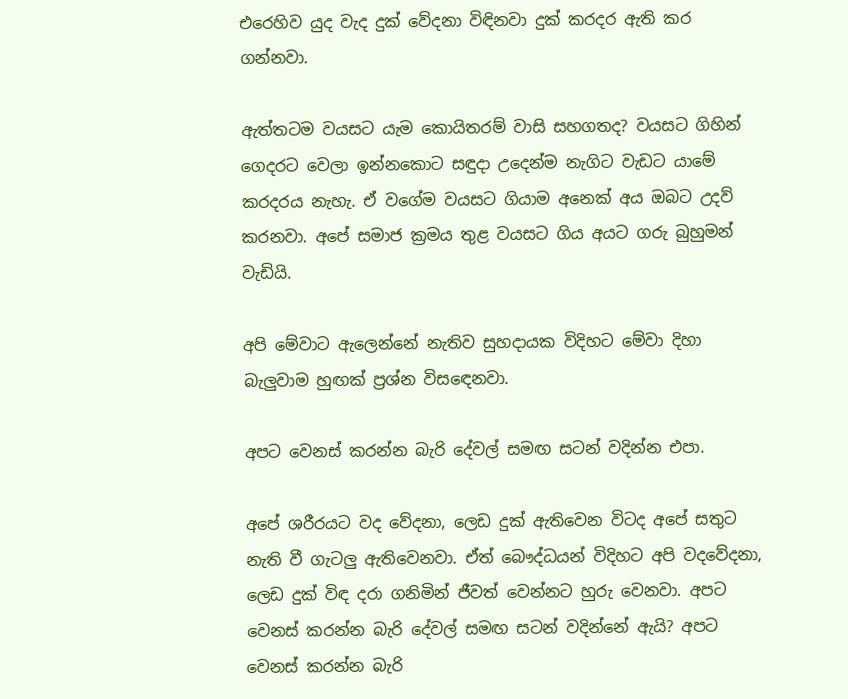එරෙහිව යුද වැද දුක්‌ වේදනා විඳිනවා දුක්‌ කරදර ඇති කර ගන්නවා.

ඇත්තටම වයසට යැම කොයිතරම් වාසි සහගතද? වයසට ගිහින් ගෙදරට වෙලා ඉන්නකොට සඳුදා උදෙන්ම නැගිට වැඩට යාමේ කරදරය නැහැ. ඒ වගේම වයසට ගියාම අනෙක්‌ අය ඔබට උදව් කරනවා. අපේ සමාජ ක්‍රමය තුළ වයසට ගිය අයට ගරු බුහුමන් වැඩියි.

අපි මේවාට ඇලෙන්නේ නැතිව සුහදායක විදිහට මේවා දිහා බැලුවාම හුඟක්‌ ප්‍රශ්න විසඳෙනවා.

අපට වෙනස්‌ කරන්න බැරි දේවල් සමඟ සටන් වදින්න එපා.

අපේ ශරීරයට වද වේදනා, ලෙඩ දුක්‌ ඇතිවෙන විටද අපේ සතුට නැති වී ගැටලු ඇතිවෙනවා. ඒත් බෞද්ධයන් විදිහට අපි වදවේදනා, ලෙඩ දුක්‌ විඳ දරා ගනිමින් ජීවත් වෙන්නට හුරු වෙනවා. අපට වෙනස්‌ කරන්න බැරි දේවල් සමඟ සටන් වදින්නේ ඇයි? අපට වෙනස්‌ කරන්න බැරි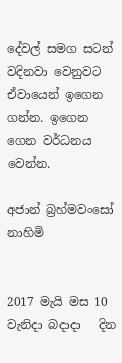දේවල් සමග සටන් වදිනවා වෙනුවට ඒවායෙන් ඉගෙන ගන්න. ඉගෙන ගෙන වර්ධනය වෙන්න.

අජාන් බ්‍රහ්මවංසෝ නාහිමි


2017 මැයි මස 10 වැනිදා බදාදා   දින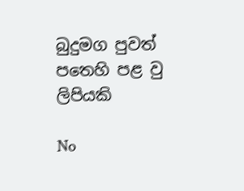බුදුමග පුවත් පතෙහි පළ වු ලිපියකි

No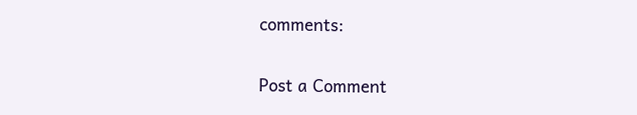comments:

Post a Comment